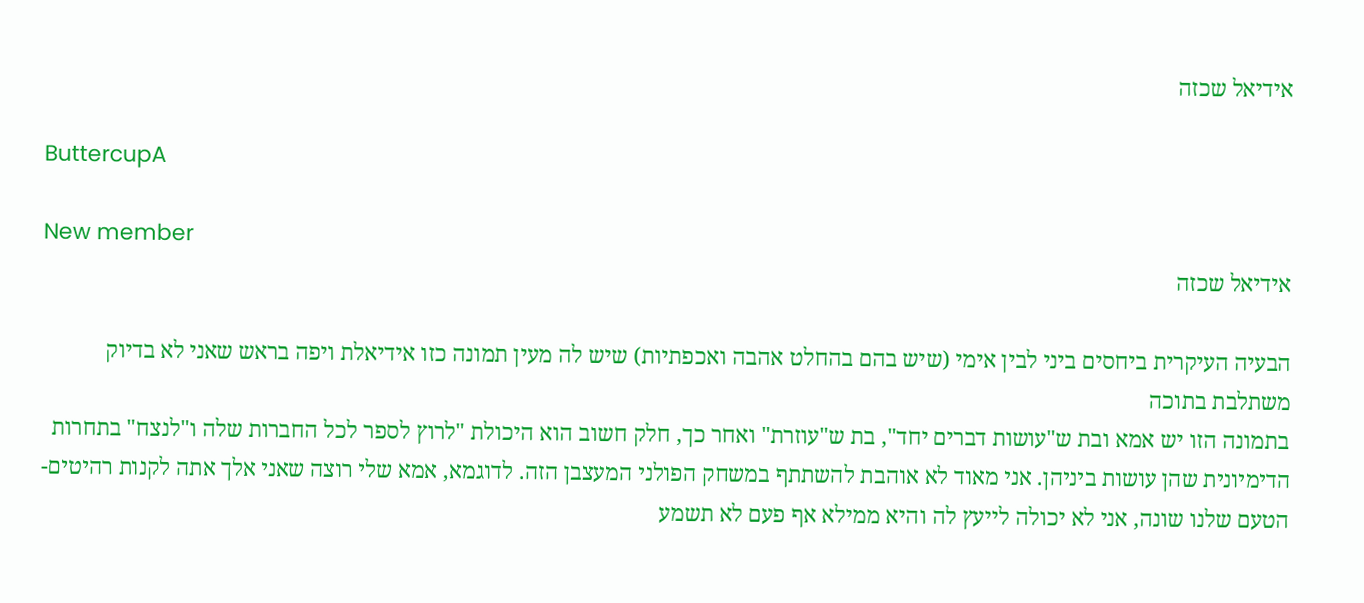אידיאל שכזה

ButtercupA

New member
אידיאל שכזה

הבעיה העיקרית ביחסים ביני לבין אימי (שיש בהם בהחלט אהבה ואכפתיות) שיש לה מעין תמונה כזו אידיאלת ויפה בראש שאני לא בדיוק משתלבת בתוכה
בתמונה הזו יש אמא ובת ש"עושות דברים יחד", בת ש"עוזרת" ואחר כך, חלק חשוב הוא היכולת "לרוץ לספר לכל החברות שלה ו"לנצח" בתחרות הדימיונית שהן עושות ביניהן. אני מאוד לא אוהבת להשתתף במשחק הפולני המעצבן הזה. לדוגמא, אמא שלי רוצה שאני אלך אתה לקנות רהיטים- הטעם שלנו שונה, אני לא יכולה לייעץ לה והיא ממילא אף פעם לא תשמע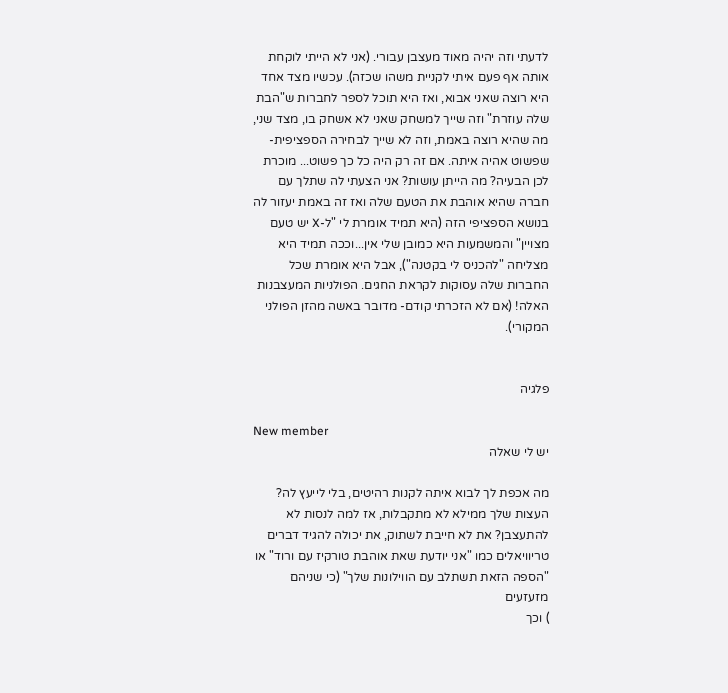לדעתי וזה יהיה מאוד מעצבן עבורי. (אני לא הייתי לוקחת אותה אף פעם איתי לקניית משהו שכזה). עכשיו מצד אחד היא רוצה שאני אבוא, ואז היא תוכל לספר לחברות ש"הבת שלה עוזרת" וזה שייך למשחק שאני לא אשחק בו, מצד שני, מה שהיא רוצה באמת, וזה לא שייך לבחירה הספציפית- שפשוט אהיה איתה. אם זה רק היה כל כך פשוט... מוכרת לכן הבעיה? מה הייתן עושות? אני הצעתי לה שתלך עם חברה שהיא אוהבת את הטעם שלה ואז זה באמת יעזור לה בנושא הספציפי הזה (היא תמיד אומרת לי "ל-X יש טעם מצויין" והמשמעות היא כמובן שלי אין...וככה תמיד היא מצליחה "להכניס לי בקטנה"), אבל היא אומרת שכל החברות שלה עסוקות לקראת החגים. הפולניות המעצבנות האלה! (אם לא הזכרתי קודם- מדובר באשה מהזן הפולני המקורי).


פלגיה

New member
יש לי שאלה

מה אכפת לך לבוא איתה לקנות רהיטים, בלי לייעץ לה? העצות שלך ממילא לא מתקבלות, אז למה לנסות לא להתעצבן? את לא חייבת לשתוק, את יכולה להגיד דברים טריוויאלים כמו "אני יודעת שאת אוהבת טורקיז עם ורוד" או "הספה הזאת תשתלב עם הווילונות שלך" (כי שניהם מזעזעים
) וכך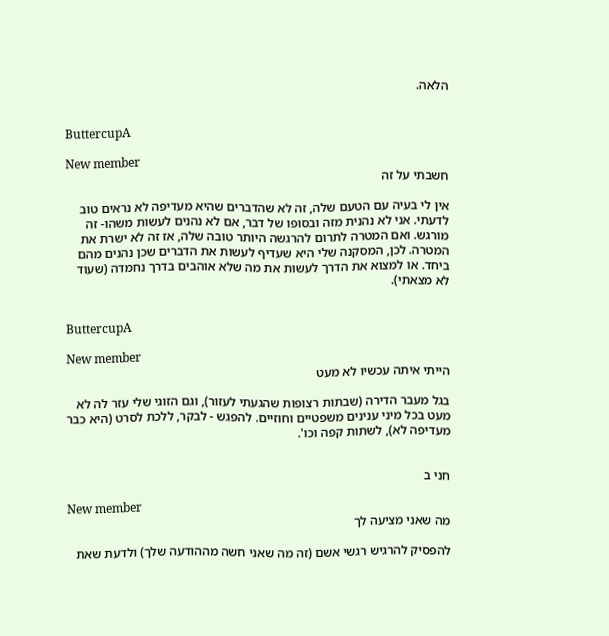הלאה.


ButtercupA

New member
חשבתי על זה

אין לי בעיה עם הטעם שלה, זה לא שהדברים שהיא מעדיפה לא נראים טוב לדעתי. אני לא נהנית מזה ובסופו של דבר, אם לא נהנים לעשות משהו- זה מורגש. ואם המטרה לתרום להרגשה היותר טובה שלה, אז זה לא ישרת את המטרה. לכן, המסקנה שלי היא שעדיף לעשות את הדברים שכן נהנים מהם ביחד. או למצוא את הדרך לעשות את מה שלא אוהבים בדרך נחמדה (שעוד לא מצאתי).


ButtercupA

New member
הייתי איתה עכשיו לא מעט

בגל מעבר הדירה (שבתות רצופות שהגעתי לעזור), וגם הזוגי שלי עזר לה לא מעט בכל מיני ענינים משפטיים וחוזיים. להפגש - לבקר, ללכת לסרט (היא כבר מעדיפה לא), לשתות קפה וכו'.


חני ב

New member
מה שאני מציעה לך

להפסיק להרגיש רגשי אשם (זה מה שאני חשה מההודעה שלך) ולדעת שאת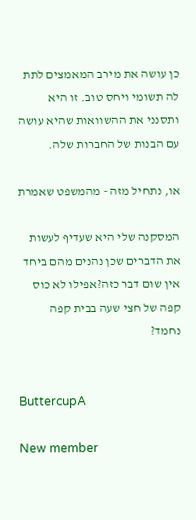כן עושה את מירב המאמצים לתת לה תשומי ויחס טוב. זו היא ותסנני את ההשוואות שהיא עושה עם הבנות של החברות שלה.

או, נתחיל מזה - מהמשפט שאמרת

המסקנה שלי היא שעדיף לעשות את הדברים שכן נהנים מהם ביחד אין שום דבר כזה?אפילו לא כוס קפה של חצי שעה בבית קפה נחמד?


ButtercupA

New member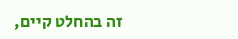זה בהחלט קיים,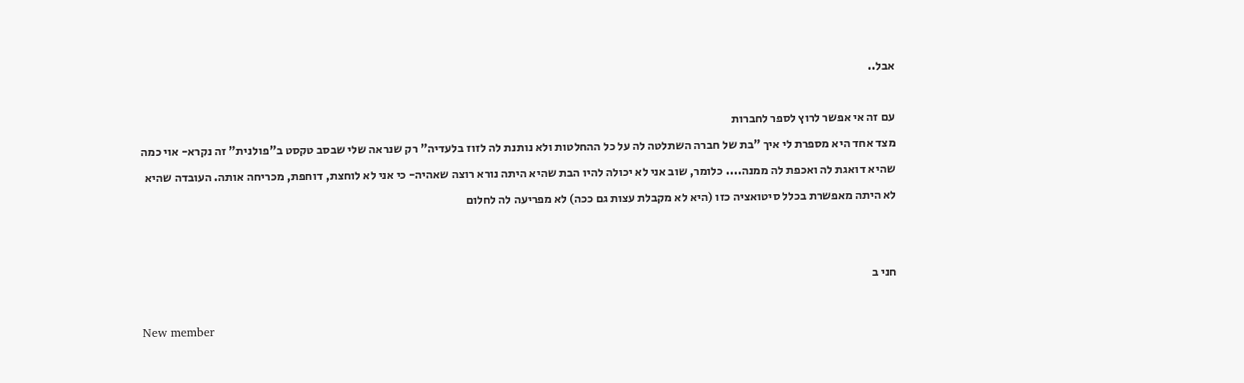אבל..

עם זה אי אפשר לרוץ לספר לחברות
מצד אחד היא מספרת לי איך "בת של חברה השתלטה לה על כל ההחלטות ולא נותנת לה לזוז בלעדיה" רק שנראה שלי שבסב טקסט ב"פולנית" זה נקרא- אוי כמה שהיא דואגת לה ואכפת לה ממנה.... כלומר, שוב אני לא יכולה להיו הבת שהיא היתה נורא רוצה שאהיה- כי אני לא לוחצת, דוחפת, מכריחה אותה. העובדה שהיא לא היתה מאפשרת בכלל סיטואציה כזו (היא לא מקבלת עצות גם ככה) לא מפריעה לה לחלום


חני ב

New member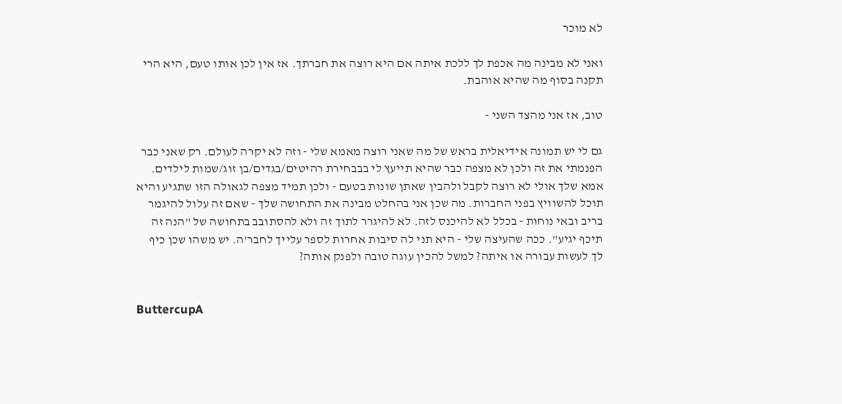לא מוכר

ואני לא מבינה מה אכפת לך ללכת איתה אם היא רוצה את חברתך. אז אין לכן אותו טעם, היא הרי תקנה בסוף מה שהיא אוהבת.

טוב, אז אני מהצד השני -

גם לי יש תמונה אידיאלית בראש של מה שאני רוצה מאמא שלי - וזה לא יקרה לעולם. רק שאני כבר הפנמתי את זה ולכן לא מצפה כבר שהיא תייעץ לי בבבחירת רהיטים/בגדים/בן זוג/שמות לילדים. אמא שלך אולי לא רוצה לקבל ולהבין שאתן שונות בטעם - ולכן תמיד מצפה לגאולה הזו שתגיע והיא תוכל להשוויץ בפני החברות. מה שכן אני בהחלט מבינה את התחושה שלך - שאם זה עלול להיגמר בריב ובאי נוחות - בכלל לא להיכנס לזה. לא להיגרר לתוך זה ולא להסתובב בתחושה של "הנה זה תיכף יגיע". ככה שהעיצה שלי - היא תני לה סיבות אחרות לספר עלייך לחבר'ה. יש משהו שכן כיף לך לעשות עבורה או איתה? למשל להכין עוגה טובה ולפנק אותה?


ButtercupA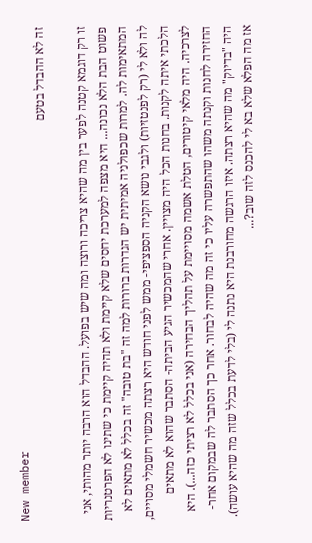New member
זה לא ההבדל בטעם

זו רק דוגמא קטנה לפער בין מה שהיא צריכה ורוצה ומה שיש בפועל. ההבדל הוא הרבה יותר מהותי, אני פשוט הבת הלא נכונה... היא מצפה למערכת יחסים שלא קיימת ולא תהיה קיימת כי שתינו לא הפרטנריות המתאימות לה. למרות שכפולניה אמיתית יש הגדרות ברורות למה זה "בת טובה" זה בכלל לא מתאים לא לה ולא לי (רק לפנטזיות) ולגבי נושא הקניה הספציפי- ממש לפני חודש היא רצתה מכשיר חשמלי מסויים, הלכתי איתה לקנות. בחנות הכל היה מצויין. אחרי שהמכשיר הגיע הביתה- הסתבר שהוא לא מתאים לצרכיה. היה מלאי קיטורים, הטלת אשמה מסויימת על תהליך הבחירה (אני בכלל לא רציתי כזה...). היא החזירה לחנות וקנתה משהו שהתפשרה עליו כי זה מה שהיה לבחור. אחר כך הסתבר לה שבמקום אחר- היה "בדיוק" מה שהיא רצתה. איזו הרגשה מחורבנת היא נתנה לי (בלי לדעת בכלל שזה מה שהיא עושה). אז מה הפלא שלא בא לי להכנס לזה שוב?...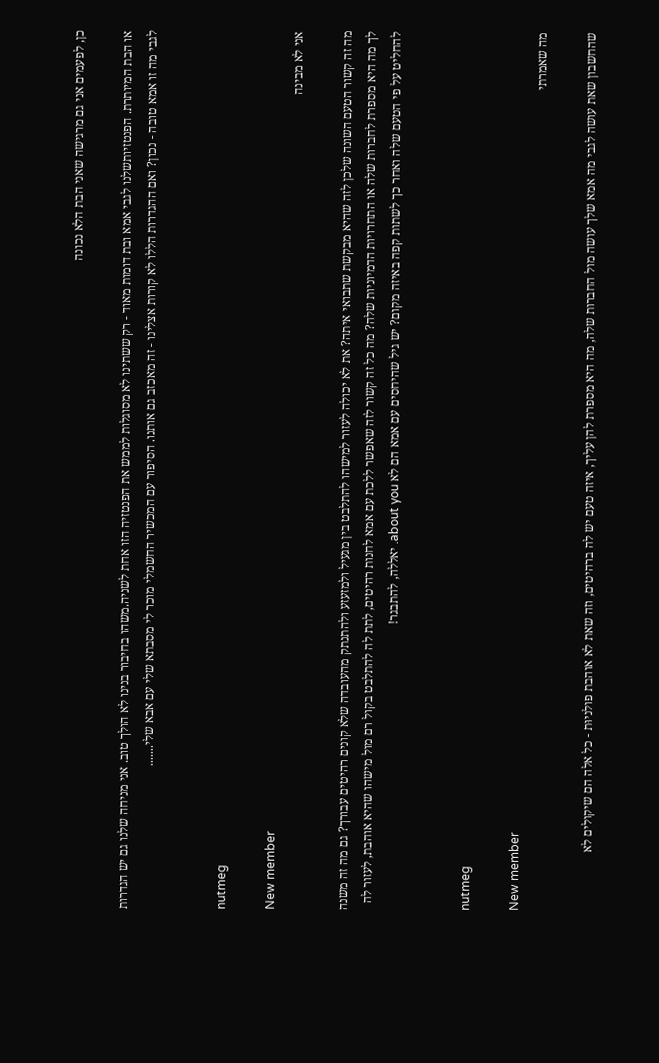כן, לפעמים אני גם מרגישה שאני הבת הלא נכונה

או הבת המיותרת. הפנטזיותשלנו לגבי אמא ובת דומות מאוד - רק ששתינו לא מסוגלות לממש את הפנטזיה הזו אחת לשניה.משהו בחיבור בנינו לא הולך טוב. אני מניחה שלנו גם יש הגדרות לגבי מה זו אמא טובה - נכון? ואם ההגדרות הללו לא קורות אצלינו - זה מאכזב גם אותנו. הסיפור עם המכשיר החשמלי מוכר לי מסבתא שלי עם אבא שלי.......


nutmeg

New member
אני לא מבינה

מה זה קשור הטעם השונה שלכן לזה שהיא מבקשת שתבואי איתה? את לא יכולה לעזור למישהו להתלבט בין מגעיל ולמזעזע ולהתנתק מהעובדה שלא קונים רהיטים עבורך? גם מה זה משנה לך מה היא מספרת לחברות שלה או התחרויות הדמיוניות שלה? מה כל זה קשור לזה שאפשר ללכת עם אמא לחנות רהיטים, לתת לה להתלבט בקול רם מול מישהו שהיא אוהבת, לעזור לה להחליט על פי הטעם שלה ואחר כך לשתות קפה באיזה מקום? יש גיל שהיחסים עם אמא הם לא about you. יאללה, להתבגר!


nutmeg

New member
מה שאמרתי

שהחשבון שאת עושה לגבי מה אמא שלך עושה מול החברות שלה, מה היא מספרת להן עליך, איזה טעם יש לה ברהיטים, וזה שאת לא אוהבת פולניוּת - כל אלה הם שיקולים לא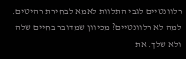רלוונטיים לגבי התלוות לאמא לבחירת רהיטים. למה לא רלוונטיים? מכיוון שמדובר בחיים שלה ולא שלך. את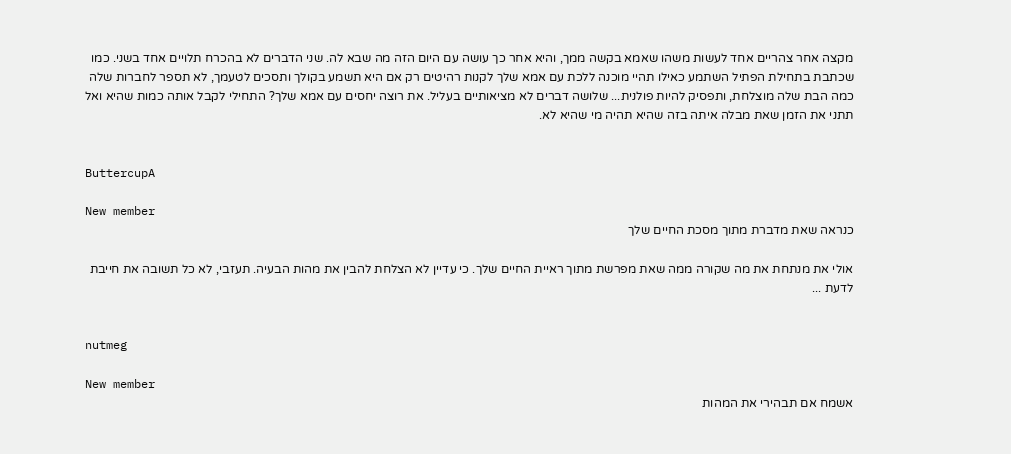מקצה אחר צהריים אחד לעשות משהו שאמא בקשה ממך, והיא אחר כך עושה עם היום הזה מה שבא לה. שני הדברים לא בהכרח תלויים אחד בשני. כמו שכתבת בתחילת הפתיל השתמע כאילו תהיי מוכנה ללכת עם אמא שלך לקנות רהיטים רק אם היא תשמע בקולך ותסכים לטעמך, לא תספר לחברות שלה כמה הבת שלה מוצלחת, ותפסיק להיות פולנית... שלושה דברים לא מציאותיים בעליל. את רוצה יחסים עם אמא שלך? התחילי לקבל אותה כמות שהיא ואל תתני את הזמן שאת מבלה איתה בזה שהיא תהיה מי שהיא לא.


ButtercupA

New member
כנראה שאת מדברת מתוך מסכת החיים שלך

אולי את מנתחת את מה שקורה ממה שאת מפרשת מתוך ראיית החיים שלך. כי עדיין לא הצלחת להבין את מהות הבעיה. תעזבי, לא כל תשובה את חייבת לדעת ...


nutmeg

New member
אשמח אם תבהירי את המהות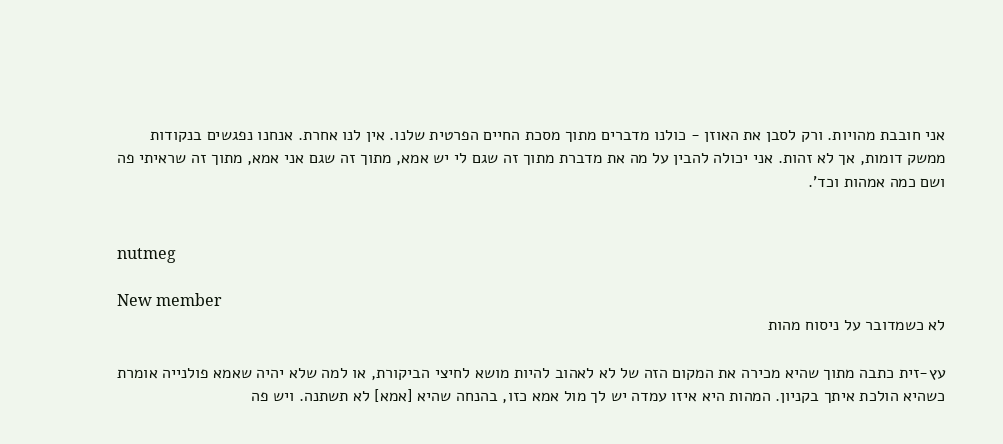אני חובבת מהויות. ורק לסבן את האוזן - כולנו מדברים מתוך מסכת החיים הפרטית שלנו. אין לנו אחרת. אנחנו נפגשים בנקודות ממשק דומות, אך לא זהות. אני יכולה להבין על מה את מדברת מתוך זה שגם לי יש אמא, מתוך זה שגם אני אמא, מתוך זה שראיתי פה ושם כמה אמהות וכד'.


nutmeg

New member
לא כשמדובר על ניסוח מהות

עץ-זית כתבה מתוך שהיא מכירה את המקום הזה של לא לאהוב להיות מושא לחיצי הביקורת, או למה שלא יהיה שאמא פולנייה אומרת כשהיא הולכת איתך בקניון. המהות היא איזו עמדה יש לך מול אמא כזו, בהנחה שהיא [אמא] לא תשתנה. ויש פה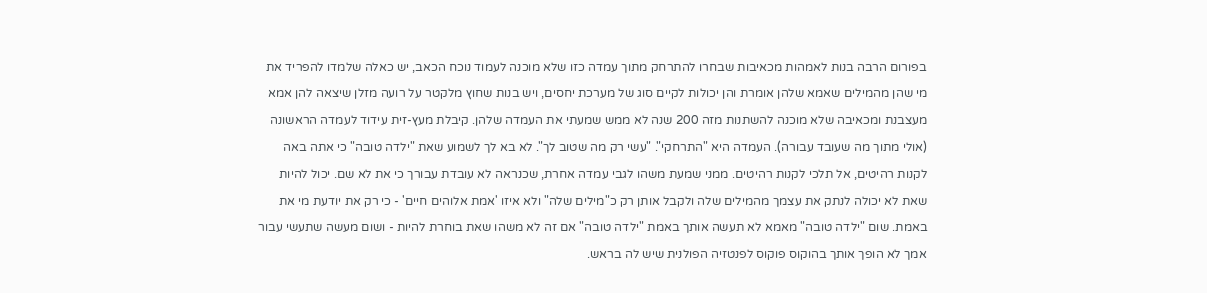בפורום הרבה בנות לאמהות מכאיבות שבחרו להתרחק מתוך עמדה כזו שלא מוכנה לעמוד נוכח הכאב, יש כאלה שלמדו להפריד את מי שהן מהמילים שאמא שלהן אומרת והן יכולות לקיים סוג של מערכת יחסים, ויש בנות שחוץ מלקטר על רועה מזלן שיצאה להן אמא מעצבנת ומכאיבה שלא מוכנה להשתנות מזה 200 שנה לא ממש שמעתי את העמדה שלהן. קיבלת מעץ-זית עידוד לעמדה הראשונה (אולי מתוך מה שעובד עבורה). העמדה היא "התרחקי". "עשי רק מה שטוב לך". לא בא לך לשמוע שאת "ילדה טובה" כי אתה באה לקנות רהיטים, אל תלכי לקנות רהיטים. ממני שמעת משהו לגבי עמדה אחרת, שכנראה לא עובדת עבורך כי את לא שם. יכול להיות שאת לא יכולה לנתק את עצמך מהמילים שלה ולקבל אותן רק כ"מילים שלה" ולא איזו 'אמת אלוהים חיים' - כי רק את יודעת מי את באמת. שום "ילדה טובה" מאמא לא תעשה אותך באמת "ילדה טובה" אם זה לא משהו שאת בוחרת להיות - ושום מעשה שתעשי עבור אמך לא הופך אותך בהוקוס פוקוס לפנטזיה הפולנית שיש לה בראש.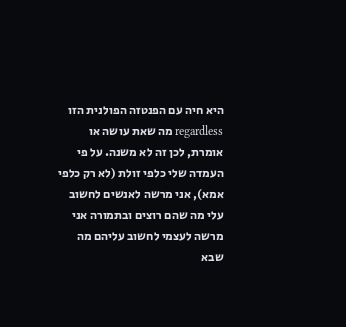היא חיה עם הפנטזה הפולנית הזו regardless מה שאת עושה או אומרת, לכן זה לא משנה. על פי העמדה שלי כלפי זולת (לא רק כלפי אמא), אני מרשה לאנשים לחשוב עלי מה שהם רוצים ובתמורה אני מרשה לעצמי לחשוב עליהם מה שבא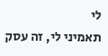לי
תאמיני לי, זה עסק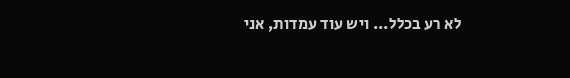לא רע בכלל... ויש עוד עמדות, אני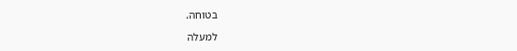בטוחה.

למעלה